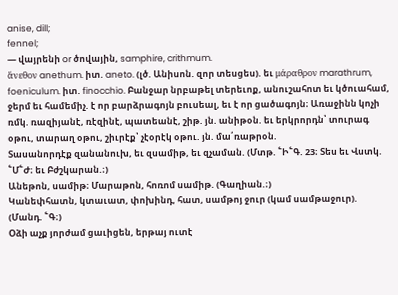anise, dill;
fennel;
— վայրենի or ծովային, samphire, crithmum.
ἅνεθον anethum. իտ. aneto. (լծ. Անիսոն. զոր տեսցես). եւ μάραθρον marathrum, foeniculum. իտ. finocchio. Բանջար նրբաթել տերեւոք, անուշահոտ եւ կծուահամ, ջերմ եւ համեմիչ. է որ բարձրագոյն բուսեալ, եւ է որ ցածագոյն։ Առաջինն կոչի ռմկ. ռազիյանէ, ռէզինէ, պատեանէ, շիթ. յն. անիթօն. եւ երկրորդն՝ տուրագ օթու, տարաղ օթու, շիւրէք՝ չէօրէկ օթու. յն. մա՛ռաթրօն.
Տասանորդէք զանանուխ, եւ զսամիթ, եւ զչաման. (Մտթ. ՟Ի՟Գ. 23։ Տես եւ Վստկ. ՟Մ՟Ժ։ եւ Բժշկարան.։)
Անեթոն, սամիթ։ Մարաթոն, հոռոմ սամիթ. (Գաղիան.։)
Կանեփհատն, կտաւատ, փոխինդ, հատ, սամթոյ ջուր (կամ սամթաջուր). (Մանդ. ՟Գ։)
Օձի աչք յորժամ ցաւիցեն, երթայ ուտէ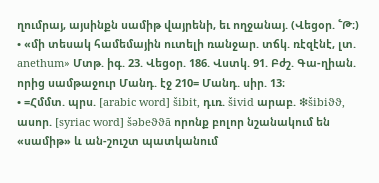ղումրայ, այսինքն սամիթ վայրենի, եւ ողջանայ. (Վեցօր. ՟Թ։)
• «մի տեսակ համեմային ուտելի ռանջար. տճկ. ռէզէնէ, լտ. anethum» Մտթ. իգ. 23. Վեցօր. 186. Վստկ. 91. Բժշ. Գա-ղիան. որից սամթաջուր Մանդ. էջ 210= Մանդ. սիր. 13։
• =Հմմտ. պրս. [arabic word] šibit, դւռ. šivid արաբ. ❇šibiϑϑ, ասոր. [syriac word] šəbeϑϑā որոնք բոլոր նշանակում են «սամիթ» և ան-շուշտ պատկանում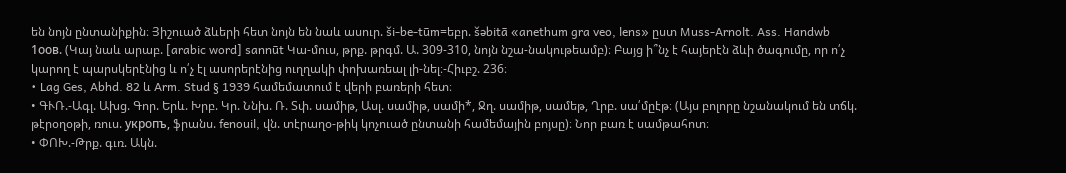են նոյն ընտանիքին։ Յիշուած ձևերի հետ նոյն են նաև ասուր. ši-be-tūm=եբր. šəbitā «anethum gra veo, lens» ըստ Muss-Arnolt. Ass. Handwb 1оов. (Կայ նաև արաբ. [arabic word] sannūt Կա-մուս, թրք. թրգմ. Ա. 309-310, նոյն նշա-նակութեամբ)։ Բայց ի՞նչ է հայերէն ձևի ծագումը, որ ո՛չ կարող է պարսկերէնից և ո՛չ էլ ասորերէնից ուղղակի փոխառեալ լի-նել։-Հիւբշ. 236։
• Lag Ges, Abhd. 82 և Arm. Stud § 1939 համեմատում է վերի բառերի հետ։
• ԳՒՌ.-Ագլ. Ախց. Գոր. Երև. Խրբ. Կր. Ննխ. Ռ. Տփ. սամիթ, Ասլ. սամիթ, սամի*, Ջղ. սամիթ, սամեթ, Ղրբ. սա՛մըէթ։ (Այս բոլորը նշանակում են տճկ. թէրօղօթի, ռուս. укропъ, ֆրանս. fenouil, վն. տէրաղօ-թիկ կոչուած ընտանի համեմային բոյսը)։ Նոր բառ է սամթահոտ։
• ՓՈԽ.-Թրք. գւռ. Ակն.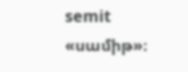semit «սամիթ»։